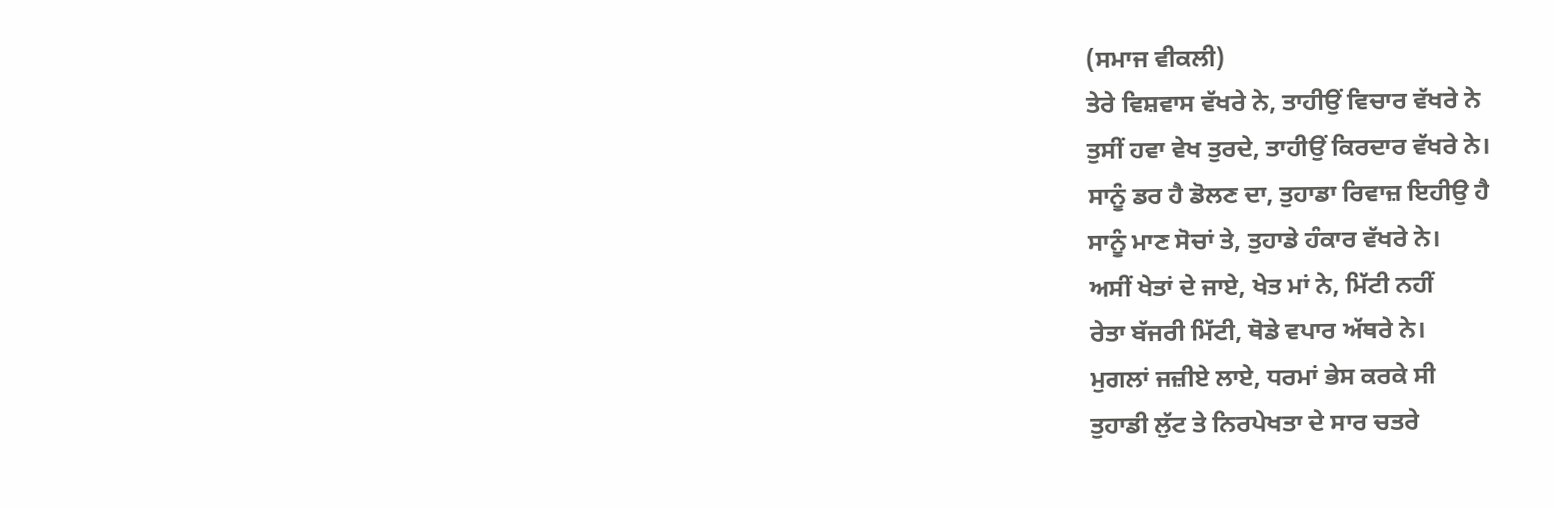(ਸਮਾਜ ਵੀਕਲੀ)
ਤੇਰੇ ਵਿਸ਼ਵਾਸ ਵੱਖਰੇ ਨੇ, ਤਾਹੀਉਂ ਵਿਚਾਰ ਵੱਖਰੇ ਨੇ
ਤੁਸੀਂ ਹਵਾ ਵੇਖ ਤੁਰਦੇ, ਤਾਹੀਉਂ ਕਿਰਦਾਰ ਵੱਖਰੇ ਨੇ।
ਸਾਨੂੰ ਡਰ ਹੈ ਡੋਲਣ ਦਾ, ਤੁਹਾਡਾ ਰਿਵਾਜ਼ ਇਹੀਉ ਹੈ
ਸਾਨੂੰ ਮਾਣ ਸੋਚਾਂ ਤੇ, ਤੁਹਾਡੇ ਹੰਕਾਰ ਵੱਖਰੇ ਨੇ।
ਅਸੀਂ ਖੇਤਾਂ ਦੇ ਜਾਏ, ਖੇਤ ਮਾਂ ਨੇ, ਮਿੱਟੀ ਨਹੀਂ
ਰੇਤਾ ਬੱਜਰੀ ਮਿੱਟੀ, ਥੋਡੇ ਵਪਾਰ ਅੱਥਰੇ ਨੇ।
ਮੁਗਲਾਂ ਜਜ਼ੀਏ ਲਾਏ, ਧਰਮਾਂ ਭੇਸ ਕਰਕੇ ਸੀ
ਤੁਹਾਡੀ ਲੁੱਟ ਤੇ ਨਿਰਪੇਖਤਾ ਦੇ ਸਾਰ ਚਤਰੇ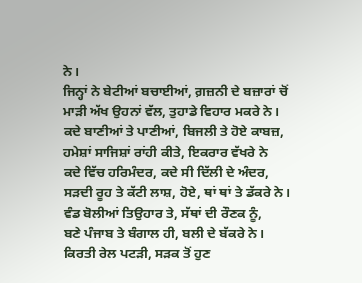ਨੇ।
ਜਿਨ੍ਹਾਂ ਨੇ ਬੇਟੀਆਂ ਬਚਾਈਆਂ, ਗ਼ਜ਼ਨੀ ਦੇ ਬਜ਼ਾਰਾਂ ਚੋਂ
ਮਾੜੀ ਅੱਖ ਉਹਨਾਂ ਵੱਲ, ਤੁਹਾਡੇ ਵਿਹਾਰ ਮਕਰੇ ਨੇ।
ਕਦੇ ਬਾਣੀਆਂ ਤੇ ਪਾਣੀਆਂ, ਬਿਜਲੀ ਤੇ ਹੋਏ ਕਾਬਜ਼,
ਹਮੇਸ਼ਾਂ ਸਾਜਿਸ਼ਾਂ ਰਾਂਹੀ ਕੀਤੇ, ਇਕਰਾਰ ਵੱਖਰੇ ਨੇ
ਕਦੇ ਵਿੱਚ ਹਰਿਮੰਦਰ, ਕਦੇ ਸੀ ਦਿੱਲੀ ਦੇ ਅੰਦਰ,
ਸੜਦੀ ਰੂਹ ਤੇ ਕੱਟੀ ਲਾਸ਼, ਹੋਏ, ਥਾਂ ਥਾਂ ਤੇ ਡੱਕਰੇ ਨੇ।
ਵੰਡ ਬੋਲੀਆਂ ਤਿਉਹਾਰ ਤੇ, ਸੱਥਾਂ ਦੀ ਰੌਣਕ ਨੂੰ,
ਬਣੇ ਪੰਜਾਬ ਤੇ ਬੰਗਾਲ ਹੀ, ਬਲੀ ਦੇ ਬੱਕਰੇ ਨੇ।
ਕਿਰਤੀ ਰੇਲ ਪਟੜੀ, ਸੜਕ ਤੋਂ ਹੁਣ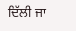ਦਿੱਲੀ ਜਾ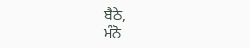ਬੈਠੇ,
ਮੰਨੋ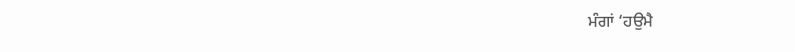ਮੰਗਾਂ ‘ਹਉਮੈ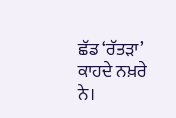ਛੱਡ ‘ਰੱਤੜਾ’ ਕਾਹਦੇ ਨਖ਼ਰੇ ਨੇ।